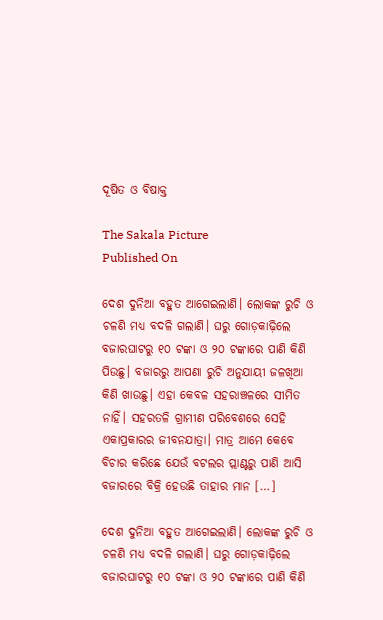ଦୂଷିତ ଓ ବିଷାକ୍ତ

The Sakala Picture
Published On

ଦେଶ ଦୁନିଆ ବହୁତ ଆଗେଇଲାଣି। ଲୋକଙ୍କ ରୁଚି ଓ ଚଳଣି ମଧ୍ୟ ବଦଳି ଗଲାଣି। ଘରୁ ଗୋଡ଼କାଢ଼ିଲେ ବଜାରଘାଟରୁ ୧୦ ଟଙ୍କା ଓ ୨୦ ଟଙ୍କାରେ ପାଣି କିଣି ପିଉଛୁ। ବଜାରରୁ ଆପଣା ରୁଚି ଅନୁଯାୟୀ ଜଳଖିଆ କିଣି ଖାଉଛୁ। ଏହା କେବଳ ସହରାଞ୍ଚଳରେ ସୀମିତ ନାହିଁ। ସହରତଳି ଗ୍ରାମୀଣ ପରିବେଶରେ ସେହି ଏକାପ୍ରକାରର ଜୀବନଯାତ୍ରା। ମାତ୍ର ଆମେ କେବେ ବିଚାର କରିଛେ ଯେଉଁ ବଟଲର ପ୍ଲାଣ୍ଟରୁ ପାଣି ଆସି ବଜାରରେ ବିକ୍ରି ହେଉଛି ତାହାର ମାନ […]

ଦେଶ ଦୁନିଆ ବହୁତ ଆଗେଇଲାଣି। ଲୋକଙ୍କ ରୁଚି ଓ ଚଳଣି ମଧ୍ୟ ବଦଳି ଗଲାଣି। ଘରୁ ଗୋଡ଼କାଢ଼ିଲେ ବଜାରଘାଟରୁ ୧୦ ଟଙ୍କା ଓ ୨୦ ଟଙ୍କାରେ ପାଣି କିଣି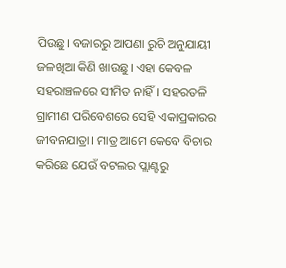ପିଉଛୁ। ବଜାରରୁ ଆପଣା ରୁଚି ଅନୁଯାୟୀ ଜଳଖିଆ କିଣି ଖାଉଛୁ। ଏହା କେବଳ ସହରାଞ୍ଚଳରେ ସୀମିତ ନାହିଁ। ସହରତଳି ଗ୍ରାମୀଣ ପରିବେଶରେ ସେହି ଏକାପ୍ରକାରର ଜୀବନଯାତ୍ରା। ମାତ୍ର ଆମେ କେବେ ବିଚାର କରିଛେ ଯେଉଁ ବଟଲର ପ୍ଲାଣ୍ଟରୁ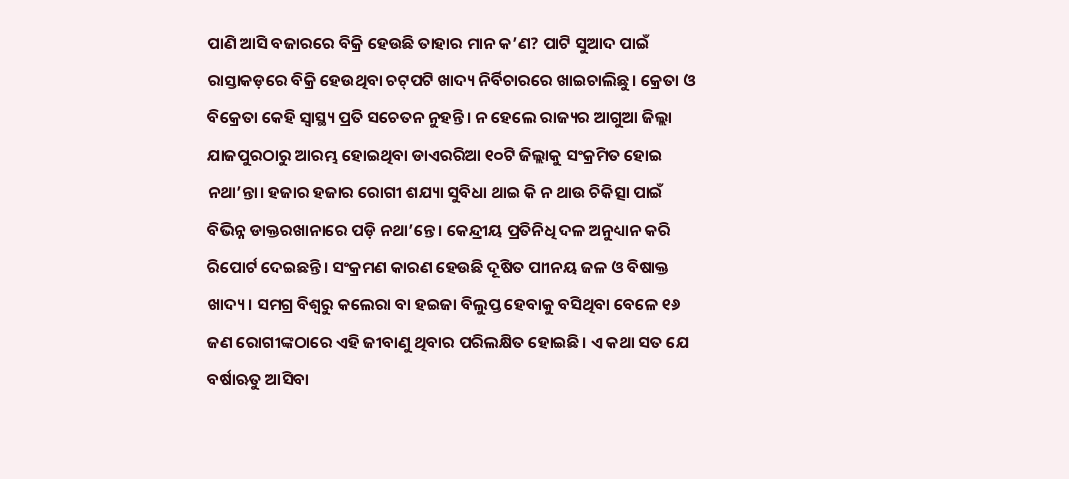ପାଣି ଆସି ବଜାରରେ ବିକ୍ରି ହେଉଛି ତାହାର ମାନ କ’ଣ? ପାଟି ସୁଆଦ ପାଇଁ ରାସ୍ତାକଡ଼ରେ ବିକ୍ରି ହେଉଥିବା ଚଟ୍‌ପଟି ଖାଦ୍ୟ ନିର୍ବିଚାରରେ ଖାଇଚାଲିଛୁ। କ୍ରେତା ଓ ବିକ୍ରେତା କେହି ସ୍ୱାସ୍ଥ୍ୟ ପ୍ରତି ସଚେତନ ନୁହନ୍ତି। ନ ହେଲେ ରାଜ୍ୟର ଆଗୁଆ ଜିଲ୍ଲା ଯାଜପୁରଠାରୁ ଆରମ୍ଭ ହୋଇଥିବା ଡାଏରରିଆ ୧୦ଟି ଜିଲ୍ଲାକୁ ସଂକ୍ରମିତ ହୋଇ ନଥା’ନ୍ତା। ହଜାର ହଜାର ରୋଗୀ ଶଯ୍ୟା ସୁବିଧା ଥାଇ କି ନ ଥାଉ ଚିକିତ୍ସା ପାଇଁ ବିଭିନ୍ନ ଡାକ୍ତରଖାନାରେ ପଡ଼ି ନଥା’ନ୍ତେ। କେନ୍ଦ୍ରୀୟ ପ୍ରତିନିଧି ଦଳ ଅନୁଧ୍ୟାନ କରି ରିପୋର୍ଟ ଦେଇଛନ୍ତି। ସଂକ୍ରମଣ କାରଣ ହେଉଛି ଦୂଷିତ ପାୀନୟ ଜଳ ଓ ବିଷାକ୍ତ ଖାଦ୍ୟ। ସମଗ୍ର ବିଶ୍ୱରୁ କଲେରା ବା ହଇଜା ବିଲୁପ୍ତ ହେବାକୁ ବସିଥିବା ବେଳେ ୧୬ ଜଣ ରୋଗୀଙ୍କଠାରେ ଏହି ଜୀବାଣୁ ଥିବାର ପରିଲକ୍ଷିତ ହୋଇଛି। ଏ କଥା ସତ ଯେ ବର୍ଷାଋତୁ ଆସିବା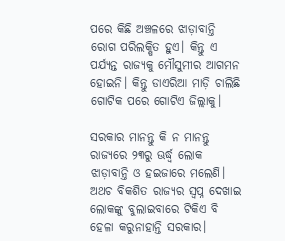ପରେ କିଛି ଅଞ୍ଚଳରେ ଝାଡ଼ାବାନ୍ତି ରୋଗ ପରିଲକ୍ଷିତ ହୁଏ। କିନ୍ତୁ ଏ ପର୍ଯ୍ୟନ୍ତ ରାଜ୍ୟକୁ ମୌସୁମୀର ଆଗମନ ହୋଇନି। କିନ୍ତୁ ଡାଏରିଆ ମାଡ଼ି ଚାଲିଛି ଗୋଟିକ ପରେ ଗୋଟିଏ ଜିଲ୍ଲାକୁ।

ସରକାର ମାନନ୍ତୁ କି ନ ମାନନ୍ତୁ ରାଜ୍ୟରେ ୨୩ରୁ ଊର୍ଦ୍ଧ୍ବ ଲୋକ ଝାଡ଼ାବାନ୍ତି ଓ ହଇଜାରେ ମଲେଣି। ଅଥଚ ବିକଶିତ ରାଜ୍ୟର ସ୍ୱପ୍ନ ଦେଖାଇ ଲୋକଙ୍କୁ ବୁଲାଇବାରେ ଟିକିଏ ବି ହେଳା କରୁନାହାନ୍ତି ସରକାର।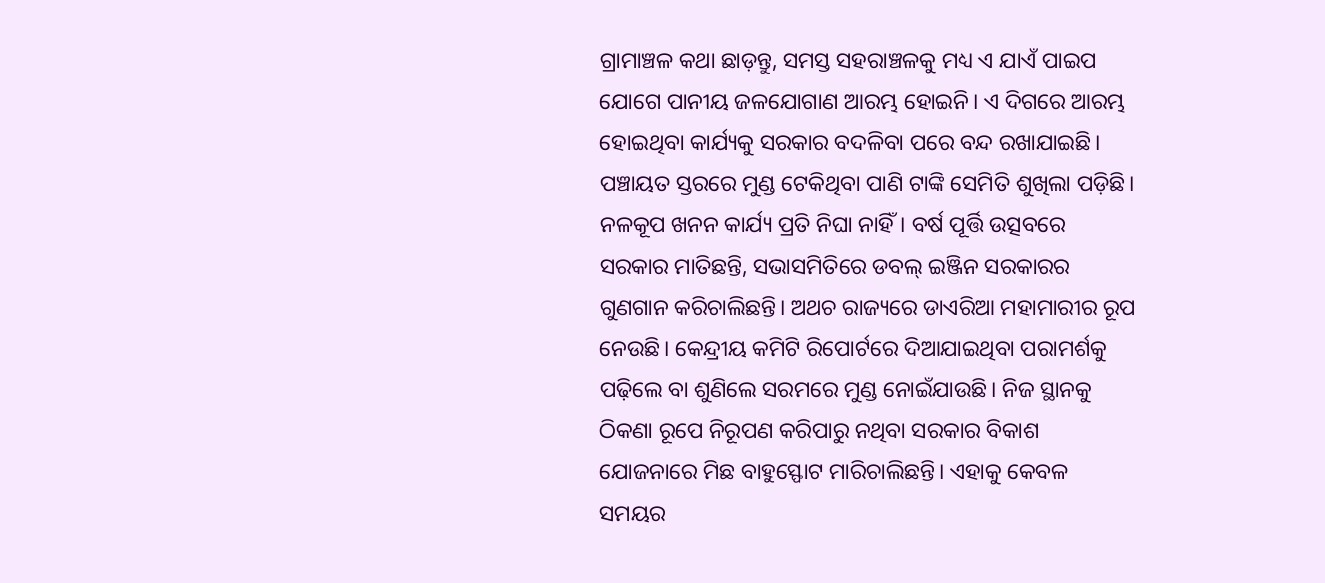ଗ୍ରାମାଞ୍ଚଳ କଥା ଛାଡ଼ନ୍ତୁ, ସମସ୍ତ ସହରାଞ୍ଚଳକୁ ମଧ୍ୟ ଏ ଯାଏଁ ପାଇପ ଯୋଗେ ପାନୀୟ ଜଳଯୋଗାଣ ଆରମ୍ଭ ହୋଇନି। ଏ ଦିଗରେ ଆରମ୍ଭ ହୋଇଥିବା କାର୍ଯ୍ୟକୁ ସରକାର ବଦଳିବା ପରେ ବନ୍ଦ ରଖାଯାଇଛି। ପଞ୍ଚାୟତ ସ୍ତରରେ ମୁଣ୍ଡ ଟେକିଥିବା ପାଣି ଟାଙ୍କି ସେମିତି ଶୁଖିଲା ପଡ଼ିଛି। ନଳକୂପ ଖନନ କାର୍ଯ୍ୟ ପ୍ରତି ନିଘା ନାହିଁ। ବର୍ଷ ପୂର୍ତ୍ତି ଉତ୍ସବରେ ସରକାର ମାତିଛନ୍ତି, ସଭାସମିତିରେ ଡବଲ୍‌‌ ଇଞ୍ଜିନ ସରକାରର ଗୁଣଗାନ କରିଚାଲିଛନ୍ତି। ଅଥଚ ରାଜ୍ୟରେ ଡାଏରିଆ ମହାମାରୀର ରୂପ ନେଉଛି। କେନ୍ଦ୍ରୀୟ କମିଟି ରିପୋର୍ଟରେ ଦିଆଯାଇଥିବା ପରାମର୍ଶକୁ ପଢ଼ିଲେ ବା ଶୁଣିଲେ ସରମରେ ମୁଣ୍ଡ ନୋଇଁଯାଉଛି। ନିଜ ସ୍ଥାନକୁ ଠିକଣା ରୂପେ ନିରୂପଣ କରିପାରୁ ନଥିବା ସରକାର ବିକାଶ ଯୋଜନାରେ ମିଛ ବାହୁସ୍ଫୋଟ ମାରିଚାଲିଛନ୍ତି। ଏହାକୁ କେବଳ ସମୟର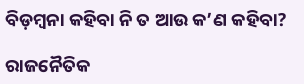ବିଡ଼ମ୍ବନା କହିବା ନି ତ ଆଉ କ’ଣ କହିବା?

ରାଜନୈତିକ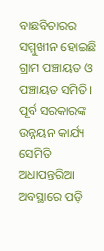ବାଛବିଚାରର ସମ୍ମୁଖୀନ ହୋଇଛି ଗ୍ରାମ ପଞ୍ଚାୟତ ଓ ପଞ୍ଚାୟତ ସମିତି। ପୂର୍ବ ସରକାରଙ୍କ ଉନ୍ନୟନ କାର୍ଯ୍ୟ ସେମିତି ଅଧାପନ୍ତରିଆ ଅବସ୍ଥାରେ ପଡ଼ି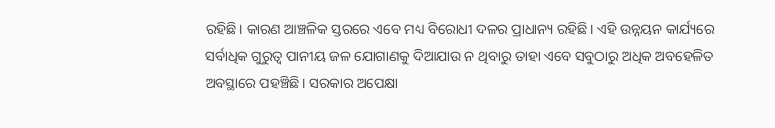ରହିଛି। କାରଣ ଆଞ୍ଚଳିକ ସ୍ତରରେ ଏବେ ମଧ୍ୟ ବିରୋଧୀ ଦଳର ପ୍ରାଧାନ୍ୟ ରହିଛି। ଏହି ଉନ୍ନୟନ କାର୍ଯ୍ୟରେ ସର୍ବାଧିକ ଗୁରୁତ୍ୱ ପାନୀୟ ଜଳ ଯୋଗାଣକୁ ଦିଆଯାଉ ନ ଥିବାରୁ ତାହା ଏବେ ସବୁଠାରୁ ଅଧିକ ଅବହେଳିତ ଅବସ୍ଥାରେ ପହଞ୍ଚିଛି। ସରକାର ଅପେକ୍ଷା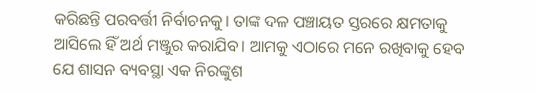କରିଛନ୍ତି ପରବର୍ତ୍ତୀ ନିର୍ବାଚନକୁ। ତାଙ୍କ ଦଳ ପଞ୍ଚାୟତ ସ୍ତରରେ କ୍ଷମତାକୁ ଆସିଲେ ହିଁ ଅର୍ଥ ମଞ୍ଜୁର କରାଯିବ। ଆମକୁ ଏଠାରେ ମନେ ରଖିବାକୁ ହେବ ଯେ ଶାସନ ବ୍ୟବସ୍ଥା ଏକ ନିରଙ୍କୁଶ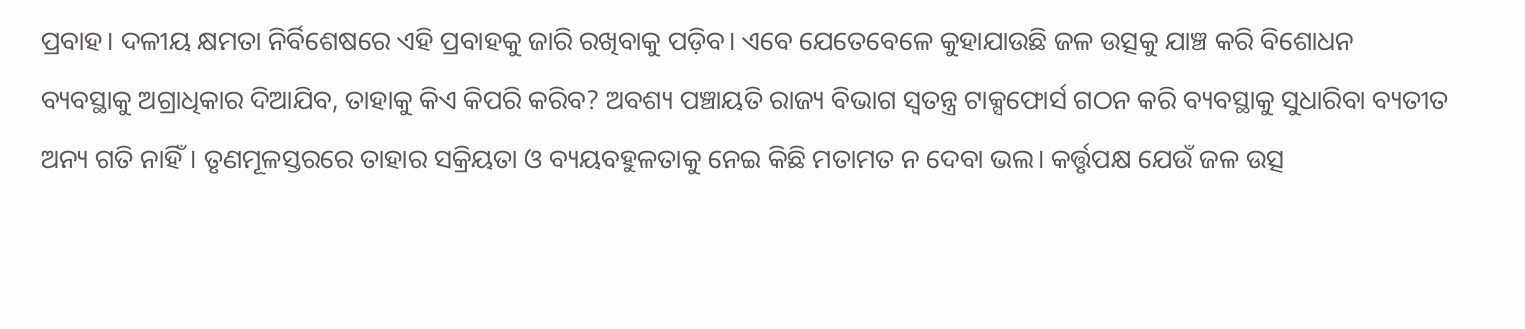ପ୍ରବାହ। ଦଳୀୟ କ୍ଷମତା ନିର୍ବିଶେଷରେ ଏହି ପ୍ରବାହକୁ ଜାରି ରଖିବାକୁ ପଡ଼ିବ। ଏବେ ଯେତେବେଳେ କୁହାଯାଉଛି ଜଳ ଉତ୍ସକୁ ଯାଞ୍ଚ କରି ବିଶୋଧନ ବ୍ୟବସ୍ଥାକୁ ଅଗ୍ରାଧିକାର ଦିଆଯିବ, ତାହାକୁ କିଏ କିପରି କରିବ? ଅବଶ୍ୟ ପଞ୍ଚାୟତି ରାଜ୍ୟ ବିଭାଗ ସ୍ୱତନ୍ତ୍ର ଟାକ୍ସଫୋର୍ସ ଗଠନ କରି ବ୍ୟବସ୍ଥାକୁ ସୁଧାରିବା ବ୍ୟତୀତ ଅନ୍ୟ ଗତି ନାହିଁ। ତୃଣମୂଳସ୍ତରରେ ତାହାର ସକ୍ରିୟତା ଓ ବ୍ୟୟବହୁଳତାକୁ ନେଇ କିଛି ମତାମତ ନ ଦେବା ଭଲ। କର୍ତ୍ତୃପକ୍ଷ ଯେଉଁ ଜଳ ଉତ୍ସ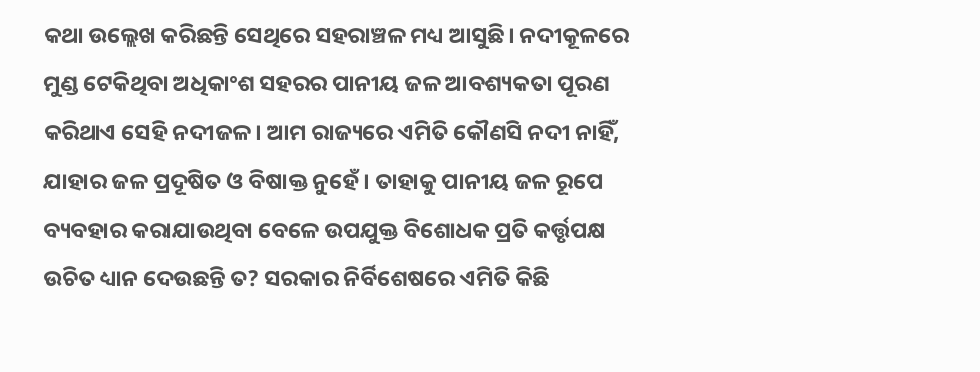କଥା ଉଲ୍ଲେଖ କରିଛନ୍ତି ସେଥିରେ ସହରାଞ୍ଚଳ ମଧ୍ୟ ଆସୁଛି। ନଦୀକୂଳରେ ମୁଣ୍ଡ ଟେକିଥିବା ଅଧିକାଂଶ ସହରର ପାନୀୟ ଜଳ ଆବଶ୍ୟକତା ପୂରଣ କରିଥାଏ ସେହି ନଦୀଜଳ। ଆମ ରାଜ୍ୟରେ ଏମିତି କୌଣସି ନଦୀ ନାହିଁ, ଯାହାର ଜଳ ପ୍ରଦୂଷିତ ଓ ବିଷାକ୍ତ ନୁହେଁ। ତାହାକୁ ପାନୀୟ ଜଳ ରୂପେ ବ୍ୟବହାର କରାଯାଉଥିବା ବେଳେ ଉପଯୁକ୍ତ ବିଶୋଧକ ପ୍ରତି କର୍ତ୍ତୃପକ୍ଷ ଉଚିତ ଧ୍ୟାନ ଦେଉଛନ୍ତି ତ? ସରକାର ନିର୍ବିଶେଷରେ ଏମିତି କିଛି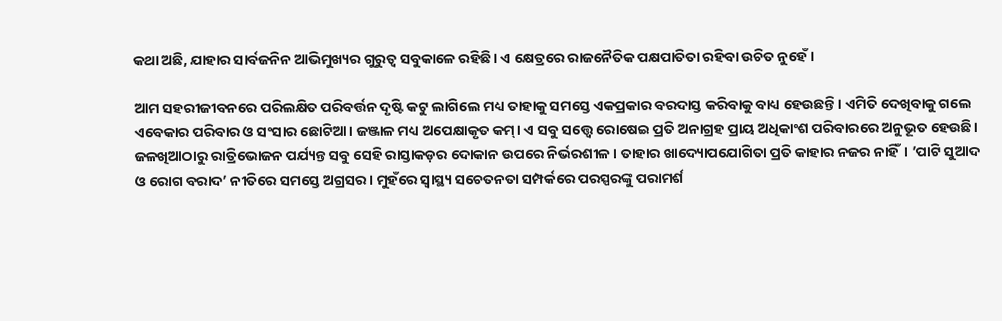କଥା ଅଛି, ଯାହାର ସାର୍ବଜନିନ ଆଭିମୁଖ୍ୟର ଗୁରୁତ୍ୱ ସବୁକାଳେ ରହିଛି। ଏ କ୍ଷେତ୍ରରେ ରାଜନୈତିକ ପକ୍ଷପାତିତା ରହିବା ଉଚିତ ନୁହେଁ।

ଆମ ସହରୀଜୀବନରେ ପରିଲକ୍ଷିତ ପରିବର୍ତ୍ତନ ଦୃଷ୍ଟି କଟୁ ଲାଗିଲେ ମଧ୍ୟ ତାହାକୁ ସମସ୍ତେ ଏକପ୍ରକାର ବରଦାସ୍ତ କରିବାକୁ ବାଧ୍ୟ ହେଉଛନ୍ତି। ଏମିତି ଦେଖିବାକୁ ଗଲେ ଏବେକାର ପରିବାର ଓ ସଂସାର ଛୋଟିଆ। ଜଞ୍ଜାଳ ମଧ୍ୟ ଅପେକ୍ଷାକୃତ କମ୍‌‌। ଏ ସବୁ ସତ୍ତ୍ବେ ରୋଷେଇ ପ୍ରତି ଅନାଗ୍ରହ ପ୍ରାୟ ଅଧିକାଂଶ ପରିବାରରେ ଅନୁଭୂତ ହେଉଛି। ଜଳଖିଆଠାରୁ ରାତ୍ରିଭୋଜନ ପର୍ଯ୍ୟନ୍ତ ସବୁ ସେହି ରାସ୍ତାକଡ଼ର ଦୋକାନ ଉପରେ ନିର୍ଭରଶୀଳ। ତାହାର ଖାଦ୍ୟୋପଯୋଗିତା ପ୍ରତି କାହାର ନଜର ନାହିଁ। ’ପାଟି ସୁଆଦ ଓ ରୋଗ ବରାଦ’ ନୀତିରେ ସମସ୍ତେ ଅଗ୍ରସର। ମୁହଁରେ ସ୍ୱାସ୍ଥ୍ୟ ସଚେତନତା ସମ୍ପର୍କରେ ପରସ୍ପରଙ୍କୁ ପରାମର୍ଶ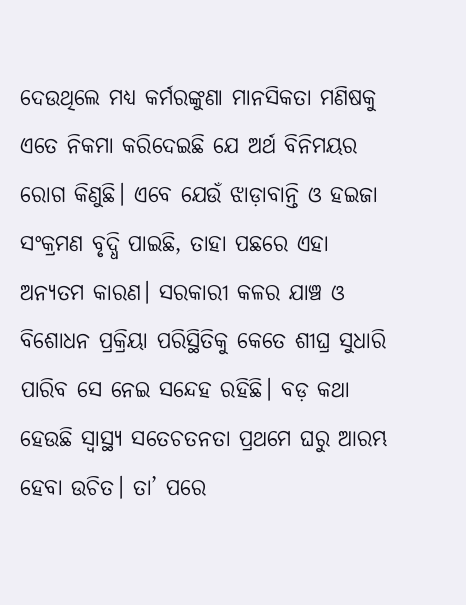ଦେଉଥିଲେ ମଧ୍ୟ କର୍ମରଙ୍କୁଣା ମାନସିକତା ମଣିଷକୁ ଏତେ ନିକମା କରିଦେଇଛି ଯେ ଅର୍ଥ ବିନିମୟର ରୋଗ କିଣୁଛି। ଏବେ ଯେଉଁ ଝାଡ଼ାବାନ୍ତି ଓ ହଇଜା ସଂକ୍ରମଣ ବୃଦ୍ଧି ପାଇଛି, ତାହା ପଛରେ ଏହା ଅନ୍ୟତମ କାରଣ। ସରକାରୀ କଳର ଯାଞ୍ଚ ଓ ବିଶୋଧନ ପ୍ରକ୍ରିୟା ପରିସ୍ଥିତିକୁ କେତେ ଶୀଘ୍ର ସୁଧାରି ପାରିବ ସେ ନେଇ ସନ୍ଦେହ ରହିଛି। ବଡ଼ କଥା ହେଉଛି ସ୍ୱାସ୍ଥ୍ୟ ସତେଚତନତା ପ୍ରଥମେ ଘରୁ ଆରମ୍ଭ ହେବା ଉଚିତ। ତା’ ପରେ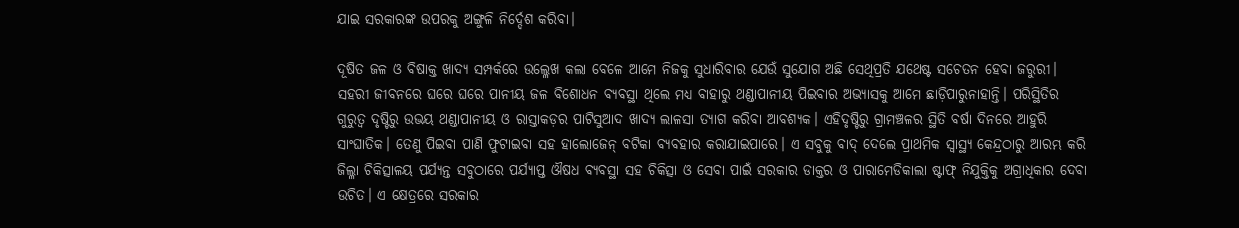ଯାଇ ସରକାରଙ୍କ ଉପରକୁ ଅଙ୍ଗୁଳି ନିର୍ଦ୍ଦେଶ କରିବା।

ଦୂଷିତ ଜଳ ଓ ବିଷାକ୍ତ ଖାଦ୍ୟ ସମ୍ପର୍କରେ ଉଲ୍ଳେଖ କଲା ବେଳେ ଆମେ ନିଜକୁ ସୁଧାରିବାର ଯେଉଁ ସୁଯୋଗ ଅଛି ସେଥିପ୍ରତି ଯଥେଷ୍ଟ ସଚେତନ ହେବା ଜରୁରୀ। ସହରୀ ଜୀବନରେ ଘରେ ଘରେ ପାନୀୟ ଜଳ ବିଶୋଧନ ବ୍ୟବସ୍ଥା ଥିଲେ ମଧ୍ୟ ବାହାରୁ ଥଣ୍ଡାପାନୀୟ ପିଇବାର ଅଭ୍ୟାସକୁ ଆମେ ଛାଡ଼ିପାରୁନାହାନ୍ତି। ପରିସ୍ଥିତିର ଗୁରୁତ୍ୱ ଦୃଷ୍ଟିରୁ ଉଭୟ ଥଣ୍ଡାପାନୀୟ ଓ ରାସ୍ତାକଡ଼ର ପାଟିସୁଆଦ ଖାଦ୍ୟ ଲାଳସା ତ୍ୟାଗ କରିବା ଆବଶ୍ୟକ। ଏହିଦୃଷ୍ଟିରୁ ଗ୍ରାମଞ୍ଚଳର ସ୍ଥିତି ବର୍ଷା ଦିନରେ ଆହୁରି ସାଂଘାତିକ। ତେଣୁ ପିଇବା ପାଣି ଫୁଟାଇବା ସହ ହାଲୋଜେନ୍‌‌ ବଟିକା ବ୍ୟବହାର କରାଯାଇପାରେ। ଏ ସବୁକୁ ବାଦ୍‌‌ ଦେଲେ ପ୍ରାଥମିକ ସ୍ୱାସ୍ଥ୍ୟ କେନ୍ଦ୍ରଠାରୁ ଆରମ୍ଭ କରି ଜିଲ୍ଳା ଚିକିତ୍ସାଳୟ ପର୍ଯ୍ୟନ୍ତ ସବୁଠାରେ ପର୍ଯ୍ୟାପ୍ତ ଔଷଧ ବ୍ୟବସ୍ଥା ସହ ଚିକିତ୍ସା ଓ ସେବା ପାଇଁ ସରକାର ଡାକ୍ତର ଓ ପାରାମେଡିକାଲା ଷ୍ଟାଫ୍‌‌ ନିଯୁକ୍ତିକୁ ଅଗ୍ରାଧିକାର ଦେବା ଉଚିତ। ଏ କ୍ଷେତ୍ରରେ ସରକାର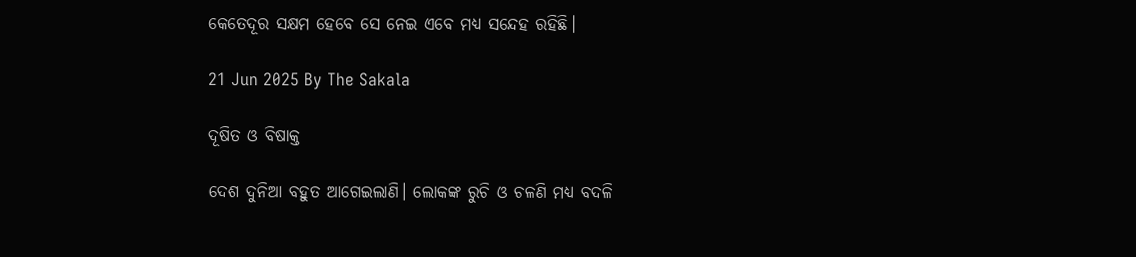କେତେଦୂର ସକ୍ଷମ ହେବେ ସେ ନେଇ ଏବେ ମଧ୍ୟ ସନ୍ଦେହ ରହିଛି।

21 Jun 2025 By The Sakala

ଦୂଷିତ ଓ ବିଷାକ୍ତ

ଦେଶ ଦୁନିଆ ବହୁତ ଆଗେଇଲାଣି। ଲୋକଙ୍କ ରୁଚି ଓ ଚଳଣି ମଧ୍ୟ ବଦଳି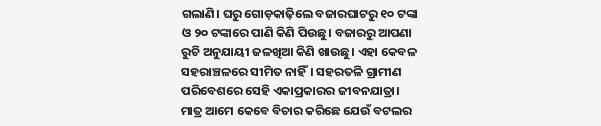ଗଲାଣି। ଘରୁ ଗୋଡ଼କାଢ଼ିଲେ ବଜାରଘାଟରୁ ୧୦ ଟଙ୍କା ଓ ୨୦ ଟଙ୍କାରେ ପାଣି କିଣି ପିଉଛୁ। ବଜାରରୁ ଆପଣା ରୁଚି ଅନୁଯାୟୀ ଜଳଖିଆ କିଣି ଖାଉଛୁ। ଏହା କେବଳ ସହରାଞ୍ଚଳରେ ସୀମିତ ନାହିଁ। ସହରତଳି ଗ୍ରାମୀଣ ପରିବେଶରେ ସେହି ଏକାପ୍ରକାରର ଜୀବନଯାତ୍ରା। ମାତ୍ର ଆମେ କେବେ ବିଚାର କରିଛେ ଯେଉଁ ବଟଲର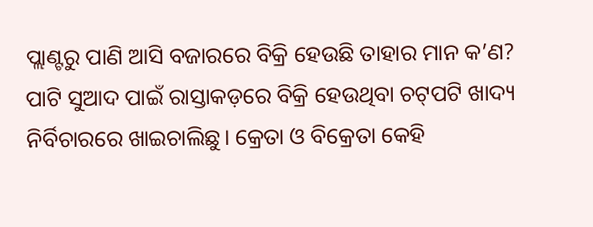ପ୍ଲାଣ୍ଟରୁ ପାଣି ଆସି ବଜାରରେ ବିକ୍ରି ହେଉଛି ତାହାର ମାନ କ’ଣ? ପାଟି ସୁଆଦ ପାଇଁ ରାସ୍ତାକଡ଼ରେ ବିକ୍ରି ହେଉଥିବା ଚଟ୍‌ପଟି ଖାଦ୍ୟ ନିର୍ବିଚାରରେ ଖାଇଚାଲିଛୁ। କ୍ରେତା ଓ ବିକ୍ରେତା କେହି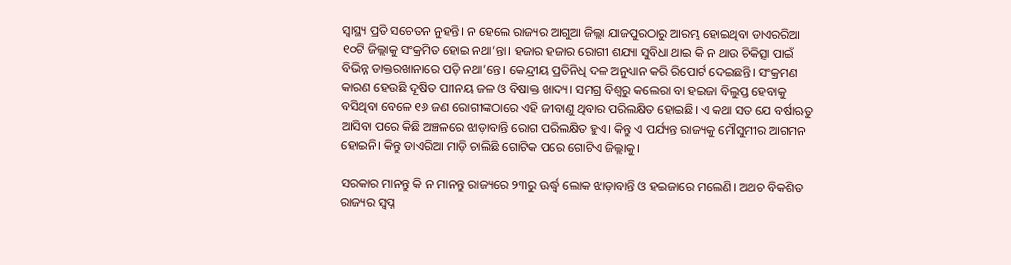ସ୍ୱାସ୍ଥ୍ୟ ପ୍ରତି ସଚେତନ ନୁହନ୍ତି। ନ ହେଲେ ରାଜ୍ୟର ଆଗୁଆ ଜିଲ୍ଲା ଯାଜପୁରଠାରୁ ଆରମ୍ଭ ହୋଇଥିବା ଡାଏରରିଆ ୧୦ଟି ଜିଲ୍ଲାକୁ ସଂକ୍ରମିତ ହୋଇ ନଥା’ନ୍ତା। ହଜାର ହଜାର ରୋଗୀ ଶଯ୍ୟା ସୁବିଧା ଥାଇ କି ନ ଥାଉ ଚିକିତ୍ସା ପାଇଁ ବିଭିନ୍ନ ଡାକ୍ତରଖାନାରେ ପଡ଼ି ନଥା’ନ୍ତେ। କେନ୍ଦ୍ରୀୟ ପ୍ରତିନିଧି ଦଳ ଅନୁଧ୍ୟାନ କରି ରିପୋର୍ଟ ଦେଇଛନ୍ତି। ସଂକ୍ରମଣ କାରଣ ହେଉଛି ଦୂଷିତ ପାୀନୟ ଜଳ ଓ ବିଷାକ୍ତ ଖାଦ୍ୟ। ସମଗ୍ର ବିଶ୍ୱରୁ କଲେରା ବା ହଇଜା ବିଲୁପ୍ତ ହେବାକୁ ବସିଥିବା ବେଳେ ୧୬ ଜଣ ରୋଗୀଙ୍କଠାରେ ଏହି ଜୀବାଣୁ ଥିବାର ପରିଲକ୍ଷିତ ହୋଇଛି। ଏ କଥା ସତ ଯେ ବର୍ଷାଋତୁ ଆସିବା ପରେ କିଛି ଅଞ୍ଚଳରେ ଝାଡ଼ାବାନ୍ତି ରୋଗ ପରିଲକ୍ଷିତ ହୁଏ। କିନ୍ତୁ ଏ ପର୍ଯ୍ୟନ୍ତ ରାଜ୍ୟକୁ ମୌସୁମୀର ଆଗମନ ହୋଇନି। କିନ୍ତୁ ଡାଏରିଆ ମାଡ଼ି ଚାଲିଛି ଗୋଟିକ ପରେ ଗୋଟିଏ ଜିଲ୍ଲାକୁ।

ସରକାର ମାନନ୍ତୁ କି ନ ମାନନ୍ତୁ ରାଜ୍ୟରେ ୨୩ରୁ ଊର୍ଦ୍ଧ୍ବ ଲୋକ ଝାଡ଼ାବାନ୍ତି ଓ ହଇଜାରେ ମଲେଣି। ଅଥଚ ବିକଶିତ ରାଜ୍ୟର ସ୍ୱପ୍ନ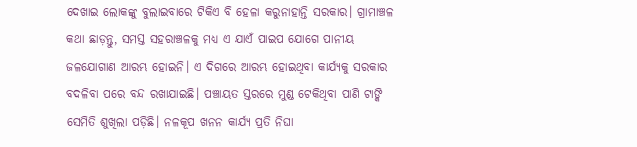ଦେଖାଇ ଲୋକଙ୍କୁ ବୁଲାଇବାରେ ଟିକିଏ ବି ହେଳା କରୁନାହାନ୍ତି ସରକାର। ଗ୍ରାମାଞ୍ଚଳ କଥା ଛାଡ଼ନ୍ତୁ, ସମସ୍ତ ସହରାଞ୍ଚଳକୁ ମଧ୍ୟ ଏ ଯାଏଁ ପାଇପ ଯୋଗେ ପାନୀୟ ଜଳଯୋଗାଣ ଆରମ୍ଭ ହୋଇନି। ଏ ଦିଗରେ ଆରମ୍ଭ ହୋଇଥିବା କାର୍ଯ୍ୟକୁ ସରକାର ବଦଳିବା ପରେ ବନ୍ଦ ରଖାଯାଇଛି। ପଞ୍ଚାୟତ ସ୍ତରରେ ମୁଣ୍ଡ ଟେକିଥିବା ପାଣି ଟାଙ୍କି ସେମିତି ଶୁଖିଲା ପଡ଼ିଛି। ନଳକୂପ ଖନନ କାର୍ଯ୍ୟ ପ୍ରତି ନିଘା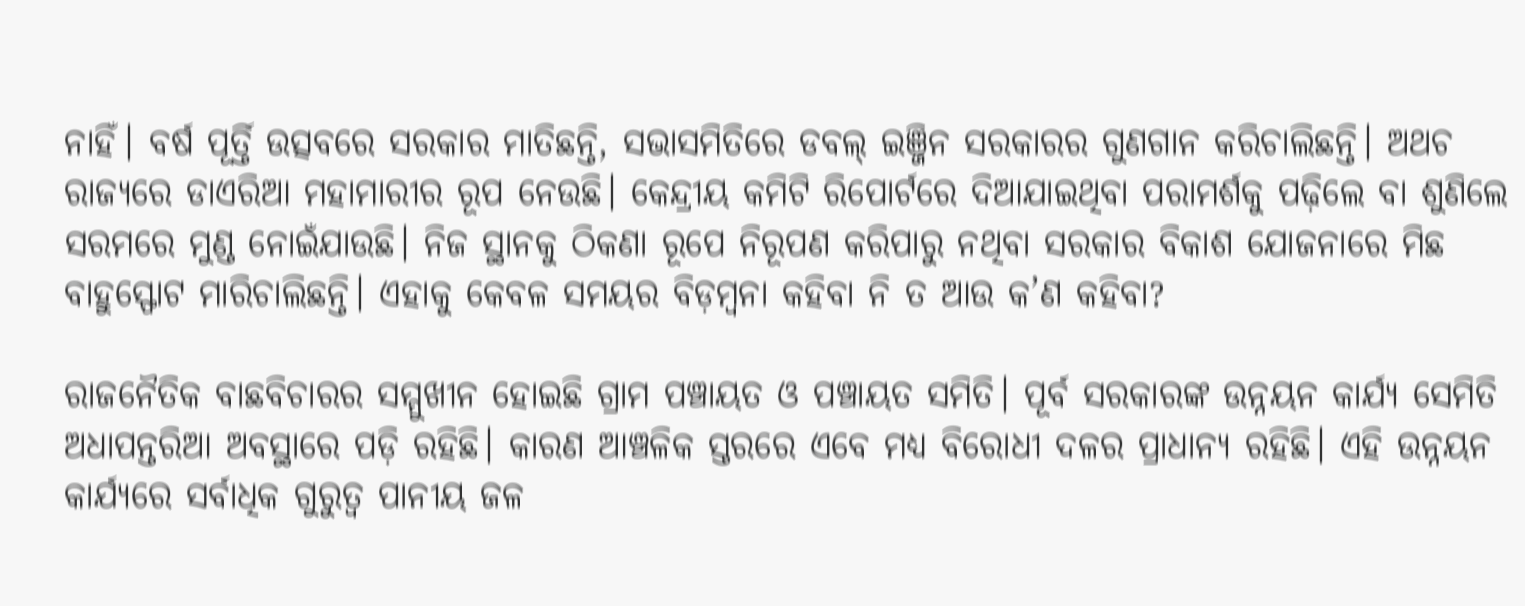ନାହିଁ। ବର୍ଷ ପୂର୍ତ୍ତି ଉତ୍ସବରେ ସରକାର ମାତିଛନ୍ତି, ସଭାସମିତିରେ ଡବଲ୍‌‌ ଇଞ୍ଜିନ ସରକାରର ଗୁଣଗାନ କରିଚାଲିଛନ୍ତି। ଅଥଚ ରାଜ୍ୟରେ ଡାଏରିଆ ମହାମାରୀର ରୂପ ନେଉଛି। କେନ୍ଦ୍ରୀୟ କମିଟି ରିପୋର୍ଟରେ ଦିଆଯାଇଥିବା ପରାମର୍ଶକୁ ପଢ଼ିଲେ ବା ଶୁଣିଲେ ସରମରେ ମୁଣ୍ଡ ନୋଇଁଯାଉଛି। ନିଜ ସ୍ଥାନକୁ ଠିକଣା ରୂପେ ନିରୂପଣ କରିପାରୁ ନଥିବା ସରକାର ବିକାଶ ଯୋଜନାରେ ମିଛ ବାହୁସ୍ଫୋଟ ମାରିଚାଲିଛନ୍ତି। ଏହାକୁ କେବଳ ସମୟର ବିଡ଼ମ୍ବନା କହିବା ନି ତ ଆଉ କ’ଣ କହିବା?

ରାଜନୈତିକ ବାଛବିଚାରର ସମ୍ମୁଖୀନ ହୋଇଛି ଗ୍ରାମ ପଞ୍ଚାୟତ ଓ ପଞ୍ଚାୟତ ସମିତି। ପୂର୍ବ ସରକାରଙ୍କ ଉନ୍ନୟନ କାର୍ଯ୍ୟ ସେମିତି ଅଧାପନ୍ତରିଆ ଅବସ୍ଥାରେ ପଡ଼ି ରହିଛି। କାରଣ ଆଞ୍ଚଳିକ ସ୍ତରରେ ଏବେ ମଧ୍ୟ ବିରୋଧୀ ଦଳର ପ୍ରାଧାନ୍ୟ ରହିଛି। ଏହି ଉନ୍ନୟନ କାର୍ଯ୍ୟରେ ସର୍ବାଧିକ ଗୁରୁତ୍ୱ ପାନୀୟ ଜଳ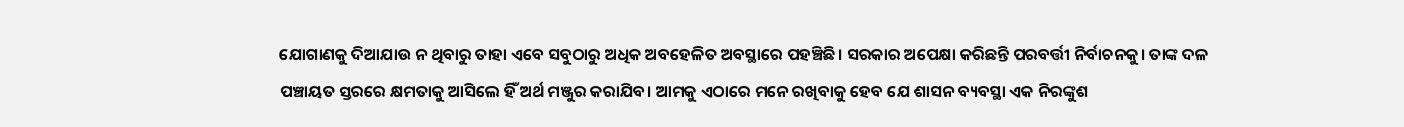ଯୋଗାଣକୁ ଦିଆଯାଉ ନ ଥିବାରୁ ତାହା ଏବେ ସବୁଠାରୁ ଅଧିକ ଅବହେଳିତ ଅବସ୍ଥାରେ ପହଞ୍ଚିଛି। ସରକାର ଅପେକ୍ଷା କରିଛନ୍ତି ପରବର୍ତ୍ତୀ ନିର୍ବାଚନକୁ। ତାଙ୍କ ଦଳ ପଞ୍ଚାୟତ ସ୍ତରରେ କ୍ଷମତାକୁ ଆସିଲେ ହିଁ ଅର୍ଥ ମଞ୍ଜୁର କରାଯିବ। ଆମକୁ ଏଠାରେ ମନେ ରଖିବାକୁ ହେବ ଯେ ଶାସନ ବ୍ୟବସ୍ଥା ଏକ ନିରଙ୍କୁଶ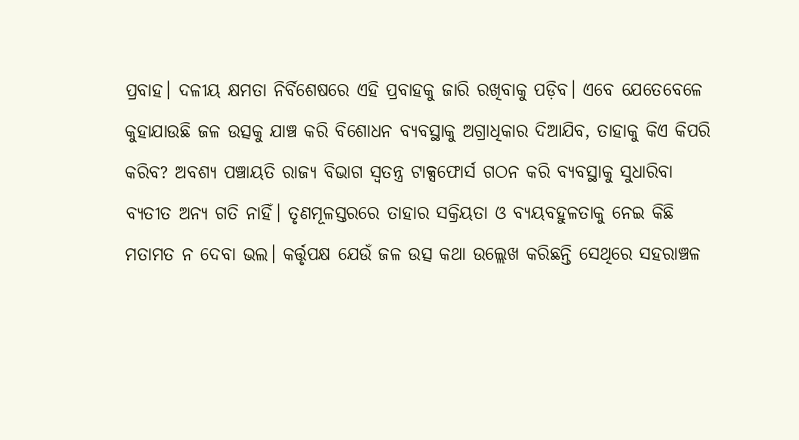ପ୍ରବାହ। ଦଳୀୟ କ୍ଷମତା ନିର୍ବିଶେଷରେ ଏହି ପ୍ରବାହକୁ ଜାରି ରଖିବାକୁ ପଡ଼ିବ। ଏବେ ଯେତେବେଳେ କୁହାଯାଉଛି ଜଳ ଉତ୍ସକୁ ଯାଞ୍ଚ କରି ବିଶୋଧନ ବ୍ୟବସ୍ଥାକୁ ଅଗ୍ରାଧିକାର ଦିଆଯିବ, ତାହାକୁ କିଏ କିପରି କରିବ? ଅବଶ୍ୟ ପଞ୍ଚାୟତି ରାଜ୍ୟ ବିଭାଗ ସ୍ୱତନ୍ତ୍ର ଟାକ୍ସଫୋର୍ସ ଗଠନ କରି ବ୍ୟବସ୍ଥାକୁ ସୁଧାରିବା ବ୍ୟତୀତ ଅନ୍ୟ ଗତି ନାହିଁ। ତୃଣମୂଳସ୍ତରରେ ତାହାର ସକ୍ରିୟତା ଓ ବ୍ୟୟବହୁଳତାକୁ ନେଇ କିଛି ମତାମତ ନ ଦେବା ଭଲ। କର୍ତ୍ତୃପକ୍ଷ ଯେଉଁ ଜଳ ଉତ୍ସ କଥା ଉଲ୍ଲେଖ କରିଛନ୍ତି ସେଥିରେ ସହରାଞ୍ଚଳ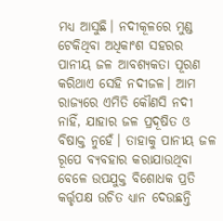ମଧ୍ୟ ଆସୁଛି। ନଦୀକୂଳରେ ମୁଣ୍ଡ ଟେକିଥିବା ଅଧିକାଂଶ ସହରର ପାନୀୟ ଜଳ ଆବଶ୍ୟକତା ପୂରଣ କରିଥାଏ ସେହି ନଦୀଜଳ। ଆମ ରାଜ୍ୟରେ ଏମିତି କୌଣସି ନଦୀ ନାହିଁ, ଯାହାର ଜଳ ପ୍ରଦୂଷିତ ଓ ବିଷାକ୍ତ ନୁହେଁ। ତାହାକୁ ପାନୀୟ ଜଳ ରୂପେ ବ୍ୟବହାର କରାଯାଉଥିବା ବେଳେ ଉପଯୁକ୍ତ ବିଶୋଧକ ପ୍ରତି କର୍ତ୍ତୃପକ୍ଷ ଉଚିତ ଧ୍ୟାନ ଦେଉଛନ୍ତି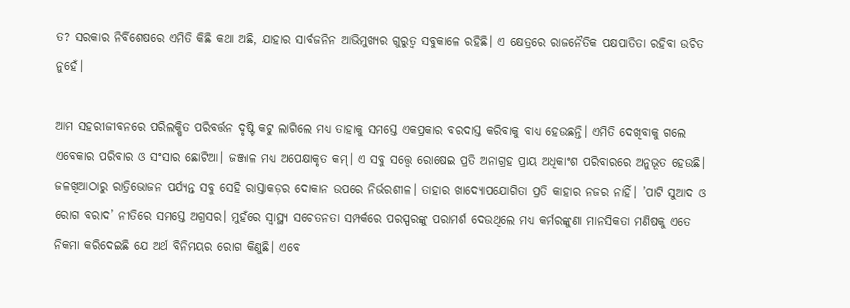ତ? ସରକାର ନିର୍ବିଶେଷରେ ଏମିତି କିଛି କଥା ଅଛି, ଯାହାର ସାର୍ବଜନିନ ଆଭିମୁଖ୍ୟର ଗୁରୁତ୍ୱ ସବୁକାଳେ ରହିଛି। ଏ କ୍ଷେତ୍ରରେ ରାଜନୈତିକ ପକ୍ଷପାତିତା ରହିବା ଉଚିତ ନୁହେଁ।

ଆମ ସହରୀଜୀବନରେ ପରିଲକ୍ଷିତ ପରିବର୍ତ୍ତନ ଦୃଷ୍ଟି କଟୁ ଲାଗିଲେ ମଧ୍ୟ ତାହାକୁ ସମସ୍ତେ ଏକପ୍ରକାର ବରଦାସ୍ତ କରିବାକୁ ବାଧ୍ୟ ହେଉଛନ୍ତି। ଏମିତି ଦେଖିବାକୁ ଗଲେ ଏବେକାର ପରିବାର ଓ ସଂସାର ଛୋଟିଆ। ଜଞ୍ଜାଳ ମଧ୍ୟ ଅପେକ୍ଷାକୃତ କମ୍‌‌। ଏ ସବୁ ସତ୍ତ୍ବେ ରୋଷେଇ ପ୍ରତି ଅନାଗ୍ରହ ପ୍ରାୟ ଅଧିକାଂଶ ପରିବାରରେ ଅନୁଭୂତ ହେଉଛି। ଜଳଖିଆଠାରୁ ରାତ୍ରିଭୋଜନ ପର୍ଯ୍ୟନ୍ତ ସବୁ ସେହି ରାସ୍ତାକଡ଼ର ଦୋକାନ ଉପରେ ନିର୍ଭରଶୀଳ। ତାହାର ଖାଦ୍ୟୋପଯୋଗିତା ପ୍ରତି କାହାର ନଜର ନାହିଁ। ’ପାଟି ସୁଆଦ ଓ ରୋଗ ବରାଦ’ ନୀତିରେ ସମସ୍ତେ ଅଗ୍ରସର। ମୁହଁରେ ସ୍ୱାସ୍ଥ୍ୟ ସଚେତନତା ସମ୍ପର୍କରେ ପରସ୍ପରଙ୍କୁ ପରାମର୍ଶ ଦେଉଥିଲେ ମଧ୍ୟ କର୍ମରଙ୍କୁଣା ମାନସିକତା ମଣିଷକୁ ଏତେ ନିକମା କରିଦେଇଛି ଯେ ଅର୍ଥ ବିନିମୟର ରୋଗ କିଣୁଛି। ଏବେ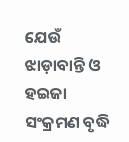ଯେଉଁ ଝାଡ଼ାବାନ୍ତି ଓ ହଇଜା ସଂକ୍ରମଣ ବୃଦ୍ଧି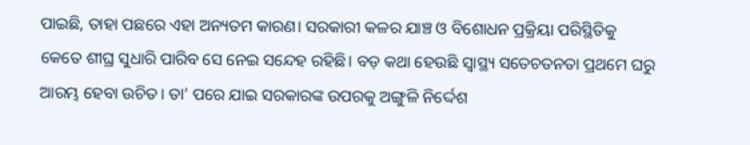ପାଇଛି, ତାହା ପଛରେ ଏହା ଅନ୍ୟତମ କାରଣ। ସରକାରୀ କଳର ଯାଞ୍ଚ ଓ ବିଶୋଧନ ପ୍ରକ୍ରିୟା ପରିସ୍ଥିତିକୁ କେତେ ଶୀଘ୍ର ସୁଧାରି ପାରିବ ସେ ନେଇ ସନ୍ଦେହ ରହିଛି। ବଡ଼ କଥା ହେଉଛି ସ୍ୱାସ୍ଥ୍ୟ ସତେଚତନତା ପ୍ରଥମେ ଘରୁ ଆରମ୍ଭ ହେବା ଉଚିତ। ତା’ ପରେ ଯାଇ ସରକାରଙ୍କ ଉପରକୁ ଅଙ୍ଗୁଳି ନିର୍ଦ୍ଦେଶ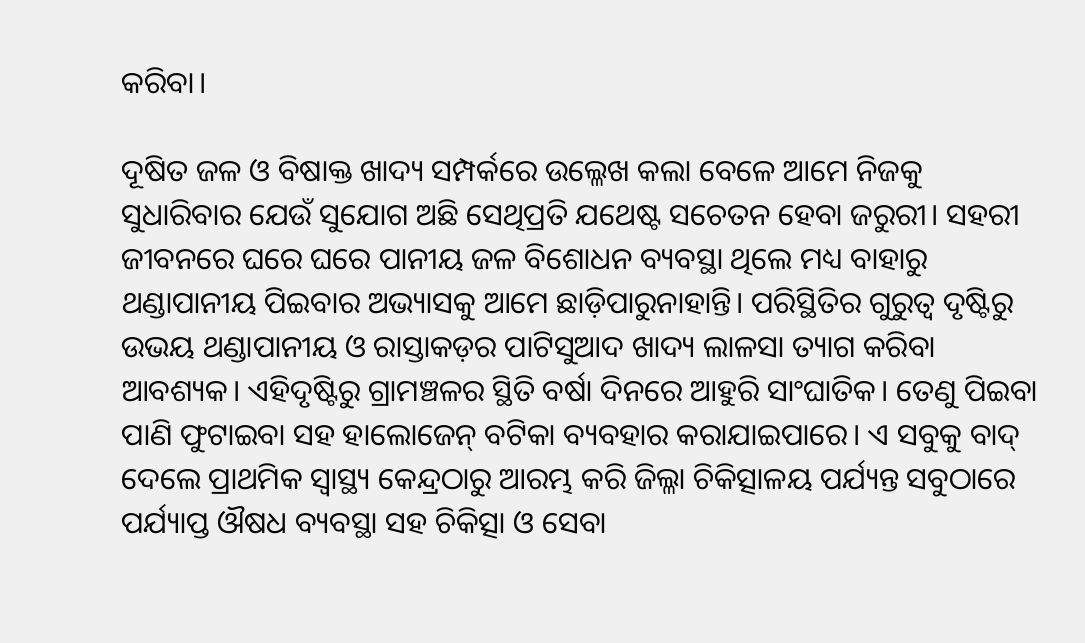କରିବା।

ଦୂଷିତ ଜଳ ଓ ବିଷାକ୍ତ ଖାଦ୍ୟ ସମ୍ପର୍କରେ ଉଲ୍ଳେଖ କଲା ବେଳେ ଆମେ ନିଜକୁ ସୁଧାରିବାର ଯେଉଁ ସୁଯୋଗ ଅଛି ସେଥିପ୍ରତି ଯଥେଷ୍ଟ ସଚେତନ ହେବା ଜରୁରୀ। ସହରୀ ଜୀବନରେ ଘରେ ଘରେ ପାନୀୟ ଜଳ ବିଶୋଧନ ବ୍ୟବସ୍ଥା ଥିଲେ ମଧ୍ୟ ବାହାରୁ ଥଣ୍ଡାପାନୀୟ ପିଇବାର ଅଭ୍ୟାସକୁ ଆମେ ଛାଡ଼ିପାରୁନାହାନ୍ତି। ପରିସ୍ଥିତିର ଗୁରୁତ୍ୱ ଦୃଷ୍ଟିରୁ ଉଭୟ ଥଣ୍ଡାପାନୀୟ ଓ ରାସ୍ତାକଡ଼ର ପାଟିସୁଆଦ ଖାଦ୍ୟ ଲାଳସା ତ୍ୟାଗ କରିବା ଆବଶ୍ୟକ। ଏହିଦୃଷ୍ଟିରୁ ଗ୍ରାମଞ୍ଚଳର ସ୍ଥିତି ବର୍ଷା ଦିନରେ ଆହୁରି ସାଂଘାତିକ। ତେଣୁ ପିଇବା ପାଣି ଫୁଟାଇବା ସହ ହାଲୋଜେନ୍‌‌ ବଟିକା ବ୍ୟବହାର କରାଯାଇପାରେ। ଏ ସବୁକୁ ବାଦ୍‌‌ ଦେଲେ ପ୍ରାଥମିକ ସ୍ୱାସ୍ଥ୍ୟ କେନ୍ଦ୍ରଠାରୁ ଆରମ୍ଭ କରି ଜିଲ୍ଳା ଚିକିତ୍ସାଳୟ ପର୍ଯ୍ୟନ୍ତ ସବୁଠାରେ ପର୍ଯ୍ୟାପ୍ତ ଔଷଧ ବ୍ୟବସ୍ଥା ସହ ଚିକିତ୍ସା ଓ ସେବା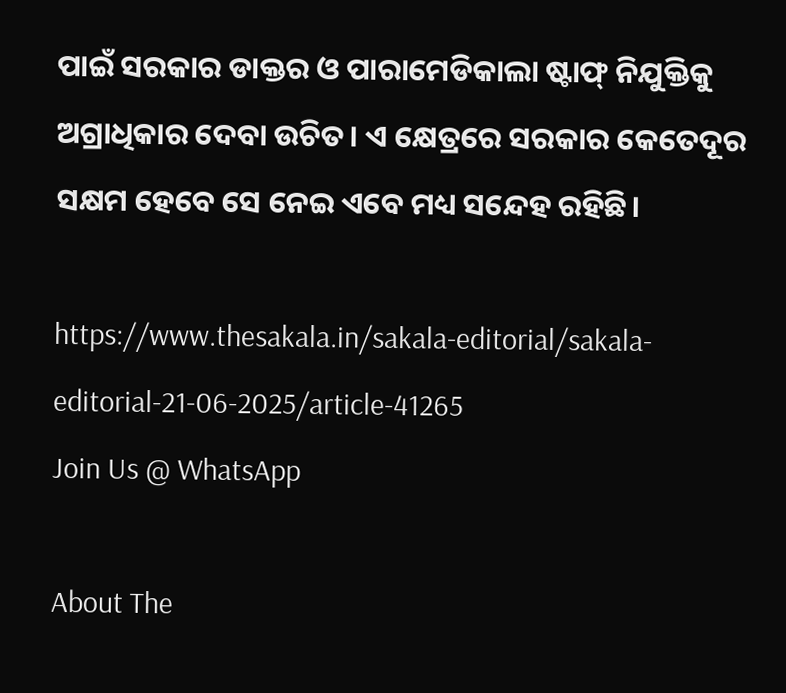ପାଇଁ ସରକାର ଡାକ୍ତର ଓ ପାରାମେଡିକାଲା ଷ୍ଟାଫ୍‌‌ ନିଯୁକ୍ତିକୁ ଅଗ୍ରାଧିକାର ଦେବା ଉଚିତ। ଏ କ୍ଷେତ୍ରରେ ସରକାର କେତେଦୂର ସକ୍ଷମ ହେବେ ସେ ନେଇ ଏବେ ମଧ୍ୟ ସନ୍ଦେହ ରହିଛି।

https://www.thesakala.in/sakala-editorial/sakala-editorial-21-06-2025/article-41265
Join Us @ WhatsApp

About The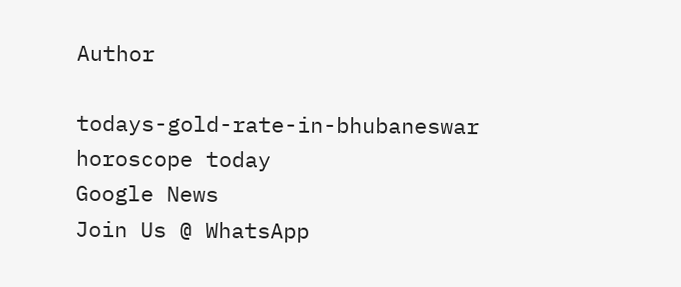Author

todays-gold-rate-in-bhubaneswar
horoscope today
Google News
Join Us @ WhatsApp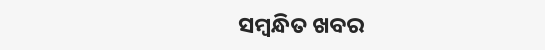ସମ୍ବନ୍ଧିତ ଖବର